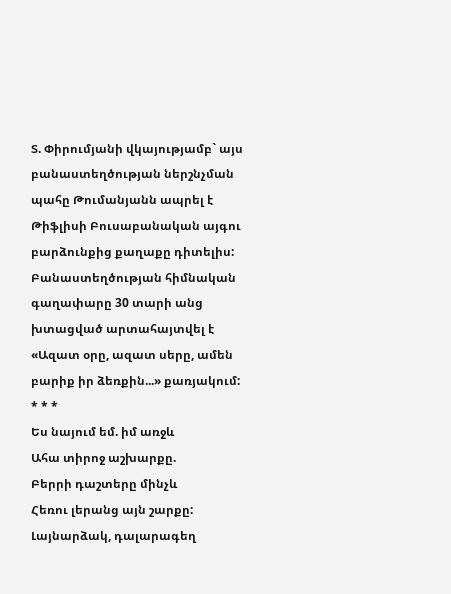Տ. Փիրումյանի վկայությամբ` այս բանաստեղծության ներշնչման պահը Թումանյանն ապրել է Թիֆլիսի Բուսաբանական այգու բարձունքից քաղաքը դիտելիս:
Բանաստեղծության հիմնական գաղափարը 30 տարի անց խտացված արտահայտվել է «Ազատ օրը, ազատ սերը, ամեն բարիք իր ձեռքին...» քառյակում:
* * *
Ես նայում եմ. իմ առջև
Ահա տիրոջ աշխարքը.
Բերրի դաշտերը մինչև
Հեռու լերանց այն շարքը:
Լայնարձակ, դալարագեղ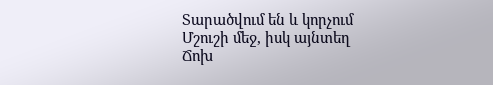Տարածվում են և կորչում
Մշուշի մեջ, իսկ այնտեղ
Ճոխ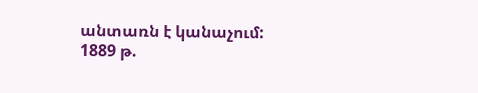անտառն է կանաչում:
1889 թ.